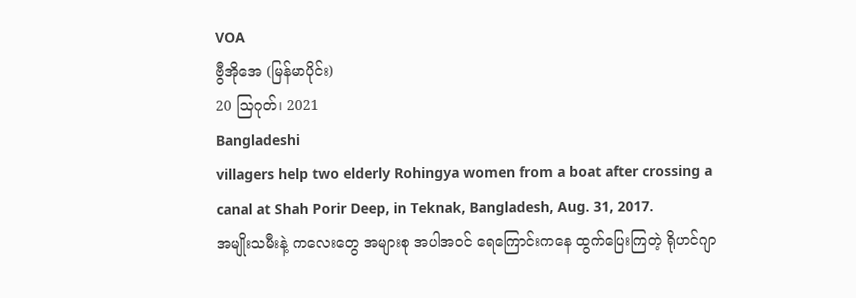VOA
ဗွီအိုအေ (မြန်မာပိုင်း)
20 သြဂုတ်၊ 2021
Bangladeshi
villagers help two elderly Rohingya women from a boat after crossing a
canal at Shah Porir Deep, in Teknak, Bangladesh, Aug. 31, 2017.
အမျိုးသမီးနဲ့ ကလေးတွေ အများစု အပါအဝင် ရေကြောင်းကနေ ထွက်ပြေးကြတဲ့ ရိုဟင်ဂျာ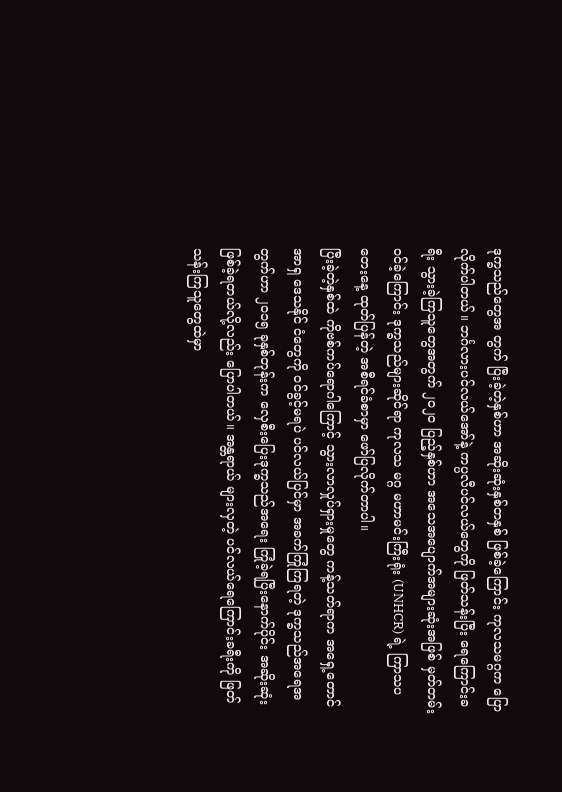ဒုက္ခသည်တွေအ တွက် ပြီးခဲ့တဲ့နှစ်ဟာ အဆိုးဆုံးနှစ်တနှစ် ဖြစ်ခဲ့ကြောင်း ကုလသမဂ္ဂက ပြောလိုက်ပါတယ်။ ဘင်္ဂလားပင်လယ်အော်နဲ့ ကပ္ပလီပင်လယ်တွေကို ဖြတ်သန်းပြီး ရေကြောင်းခရီး သွားခဲ့ကြသူတွေအတွက် ၂၀၂၀ ပြည့်နှစ်ဟာ အသေအပျောက်အများဆုံးအဖြစ် မှတ်တမ်းဝင်ခဲ့ကြောင်း ဒုက္ခသည်များဆိုင်ရာ ကုလသ မဂ္ဂ မဟာမင်းကြီးရုံး (UNHCR) ရဲ့ ကြာသပတေးနေ့ ထုတ်ပြန်တဲ့ အစီရင်ခံစာမှာ ဖော်ပြလိုက်တာပါ။
ပြီးခဲ့တဲ့နှစ်ထဲ ကိုဗစ်ကပ်ရောဂါကြောင့် သွားလာလှုပ်ရှားမှုတွေ ကန့်သတ်ရာက အရှေ့တောင်အာရှ ဒေသနိုင် ငံတွေကို ဝင်ခွင့်မရပဲ ပင်လယ်ပြင်မှာ အခက်ကြုံကြရတဲ့ ဒုက္ခသည်အရေအတွက်ဟာ ၂၀၁၅ ခုနှစ်တုန်းက လှေစီးပြေးဒုက္ခသည်အရေး ကြုံခဲ့ရပြီးနောက်ပိုင်း အဆိုးဆုံး ဖြစ်ခဲ့ရတယ်လို့လည်း ပြောပါတယ်။ အန္တရာယ် များလှတဲ့ ပင်လယ်ရေကြောင်းခရီးကို ဖြတ်သန်းကြသူတွေထဲမှာ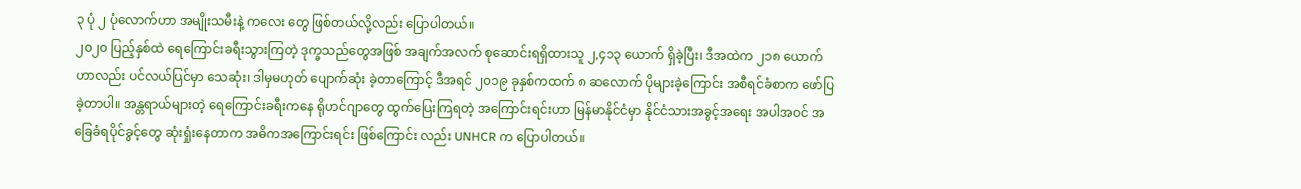၃ ပုံ ၂ ပုံလောက်ဟာ အမျိုးသမီးနဲ့ ကလေး တွေ ဖြစ်တယ်လို့လည်း ပြောပါတယ်။
၂၀၂၀ ပြည့်နှစ်ထဲ ရေကြောင်းခရီးသွားကြတဲ့ ဒုက္ခသည်တွေအဖြစ် အချက်အလက် စုဆောင်းရရှိထားသူ ၂,၄၁၃ ယောက် ရှိခဲ့ပြီး၊ ဒီအထဲက ၂၁၈ ယောက်ဟာလည်း ပင်လယ်ပြင်မှာ သေဆုံး၊ ဒါမှမဟုတ် ပျောက်ဆုံး ခဲ့တာကြောင့် ဒီအရင် ၂၀၁၉ ခုနှစ်ကထက် ၈ ဆလောက် ပိုများခဲ့ကြောင်း အစီရင်ခံစာက ဖော်ပြခဲ့တာပါ။ အန္တရာယ်များတဲ့ ရေကြောင်းခရီးကနေ ရိုဟင်ဂျာတွေ ထွက်ပြေးကြရတဲ့ အကြောင်းရင်းဟာ မြန်မာနိုင်ငံမှာ နိုင်ငံသားအခွင့်အရေး အပါအဝင် အခြေခံရပိုင်ခွင့်တွေ ဆုံးရှုံးနေတာက အဓိကအကြောင်းရင်း ဖြစ်ကြောင်း လည်း UNHCR က ပြောပါတယ်။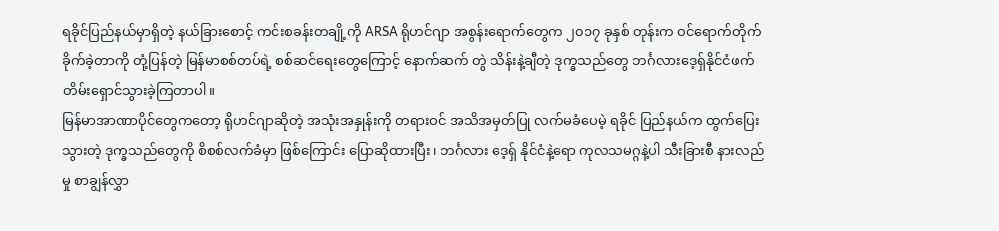ရခိုင်ပြည်နယ်မှာရှိတဲ့ နယ်ခြားစောင့် ကင်းစခန်းတချို့ကို ARSA ရိုဟင်ဂျာ အစွန်းရောက်တွေက ၂၀၁၇ ခုနှစ် တုန်းက ဝင်ရောက်တိုက်ခိုက်ခဲ့တာကို တုံ့ပြန်တဲ့ မြန်မာစစ်တပ်ရဲ့ စစ်ဆင်ရေးတွေကြောင့် နောက်ဆက် တွဲ သိန်းနဲ့ချီတဲ့ ဒုက္ခသည်တွေ ဘင်္ဂလားဒေ့ရှ်နိုင်ငံဖက် တိမ်းရှောင်သွားခဲ့ကြတာပါ။
မြန်မာအာဏာပိုင်တွေကတော့ ရိုဟင်ဂျာဆိုတဲ့ အသုံးအနှုန်းကို တရားဝင် အသိအမှတ်ပြု လက်မခံပေမဲ့ ရခိုင် ပြည်နယ်က ထွက်ပြေးသွားတဲ့ ဒုက္ခသည်တွေကို စိစစ်လက်ခံမှာ ဖြစ်ကြောင်း ပြောဆိုထားပြီး၊ ဘင်္ဂလား ဒေ့ရှ် နိုင်ငံနဲ့ရော ကုလသမဂ္ဂနဲ့ပါ သီးခြားစီ နားလည်မှု စာချွန်လွှာ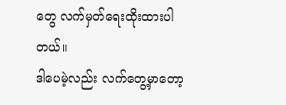တွေ လက်မှတ်ရေးထိုးထားပါတယ်။
ဒါပေမဲ့လည်း လက်တွေ့မှာတော့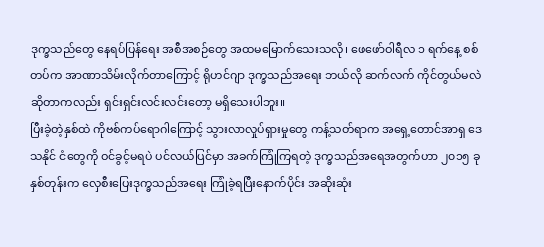ဒုက္ခသည်တွေ နေရပ်ပြန်ရေး အစီအစဉ်တွေ အထမမြောက်သေးသလို၊ ဖေဖော်ဝါရီလ ၁ ရက်နေ့ စစ်တပ်က အာဏာသိမ်းလိုက်တာကြောင့် ရိုဟင်ဂျာ ဒုက္ခသည်အရေး ဘယ်လို ဆက်လက် ကိုင်တွယ်မလဲ ဆိုတာကလည်း ရှင်းရှင်းလင်းလင်းတော့ မရှိသေးပါဘူး။
ပြီးခဲ့တဲ့နှစ်ထဲ ကိုဗစ်ကပ်ရောဂါကြောင့် သွားလာလှုပ်ရှားမှုတွေ ကန့်သတ်ရာက အရှေ့တောင်အာရှ ဒေသနိုင် ငံတွေကို ဝင်ခွင့်မရပဲ ပင်လယ်ပြင်မှာ အခက်ကြုံကြရတဲ့ ဒုက္ခသည်အရေအတွက်ဟာ ၂၀၁၅ ခုနှစ်တုန်းက လှေစီးပြေးဒုက္ခသည်အရေး ကြုံခဲ့ရပြီးနောက်ပိုင်း အဆိုးဆုံး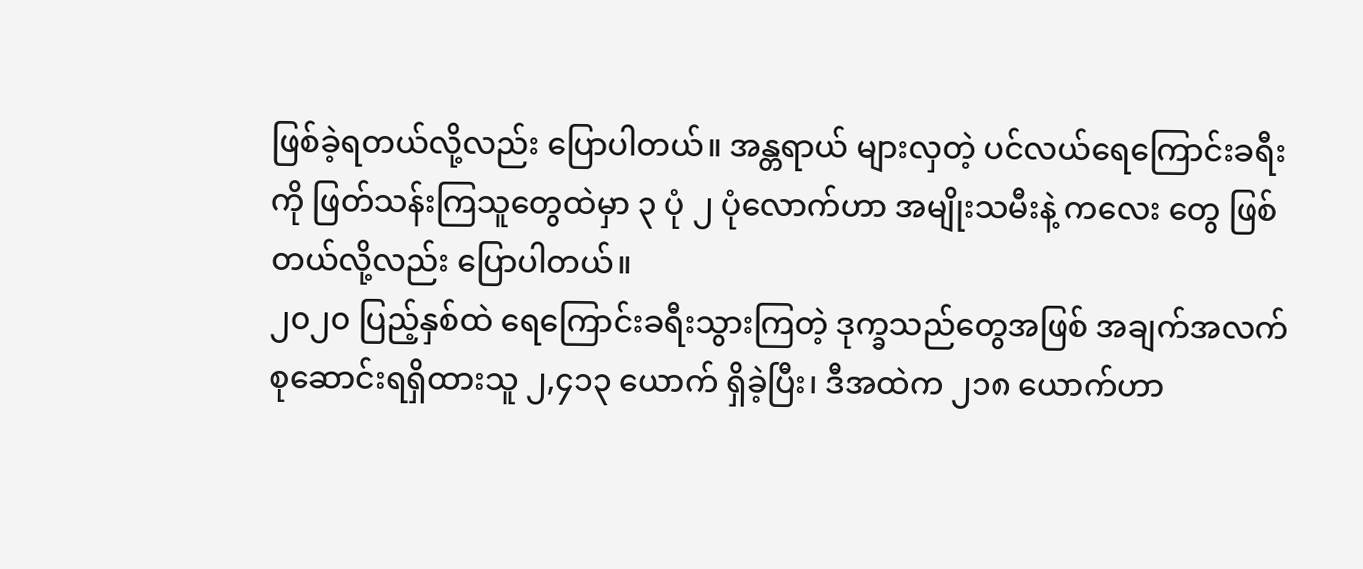ဖြစ်ခဲ့ရတယ်လို့လည်း ပြောပါတယ်။ အန္တရာယ် များလှတဲ့ ပင်လယ်ရေကြောင်းခရီးကို ဖြတ်သန်းကြသူတွေထဲမှာ ၃ ပုံ ၂ ပုံလောက်ဟာ အမျိုးသမီးနဲ့ ကလေး တွေ ဖြစ်တယ်လို့လည်း ပြောပါတယ်။
၂၀၂၀ ပြည့်နှစ်ထဲ ရေကြောင်းခရီးသွားကြတဲ့ ဒုက္ခသည်တွေအဖြစ် အချက်အလက် စုဆောင်းရရှိထားသူ ၂,၄၁၃ ယောက် ရှိခဲ့ပြီး၊ ဒီအထဲက ၂၁၈ ယောက်ဟာ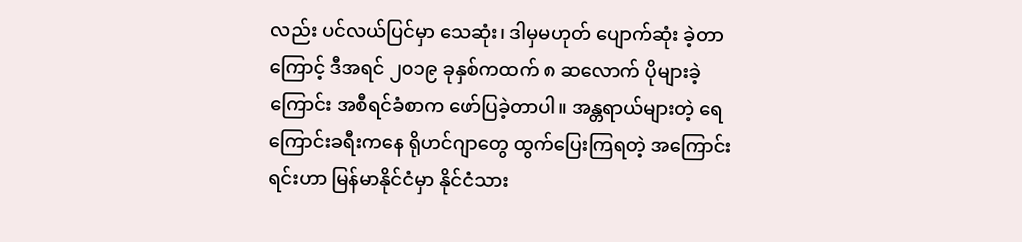လည်း ပင်လယ်ပြင်မှာ သေဆုံး၊ ဒါမှမဟုတ် ပျောက်ဆုံး ခဲ့တာကြောင့် ဒီအရင် ၂၀၁၉ ခုနှစ်ကထက် ၈ ဆလောက် ပိုများခဲ့ကြောင်း အစီရင်ခံစာက ဖော်ပြခဲ့တာပါ။ အန္တရာယ်များတဲ့ ရေကြောင်းခရီးကနေ ရိုဟင်ဂျာတွေ ထွက်ပြေးကြရတဲ့ အကြောင်းရင်းဟာ မြန်မာနိုင်ငံမှာ နိုင်ငံသား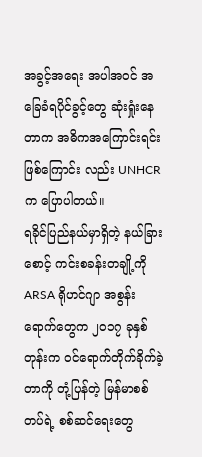အခွင့်အရေး အပါအဝင် အခြေခံရပိုင်ခွင့်တွေ ဆုံးရှုံးနေတာက အဓိကအကြောင်းရင်း ဖြစ်ကြောင်း လည်း UNHCR က ပြောပါတယ်။
ရခိုင်ပြည်နယ်မှာရှိတဲ့ နယ်ခြားစောင့် ကင်းစခန်းတချို့ကို ARSA ရိုဟင်ဂျာ အစွန်းရောက်တွေက ၂၀၁၇ ခုနှစ် တုန်းက ဝင်ရောက်တိုက်ခိုက်ခဲ့တာကို တုံ့ပြန်တဲ့ မြန်မာစစ်တပ်ရဲ့ စစ်ဆင်ရေးတွေ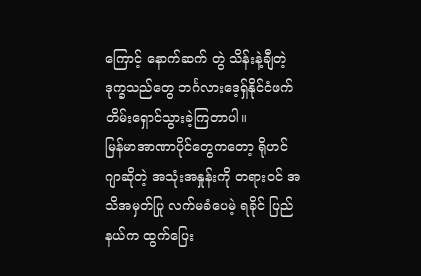ကြောင့် နောက်ဆက် တွဲ သိန်းနဲ့ချီတဲ့ ဒုက္ခသည်တွေ ဘင်္ဂလားဒေ့ရှ်နိုင်ငံဖက် တိမ်းရှောင်သွားခဲ့ကြတာပါ။
မြန်မာအာဏာပိုင်တွေကတော့ ရိုဟင်ဂျာဆိုတဲ့ အသုံးအနှုန်းကို တရားဝင် အသိအမှတ်ပြု လက်မခံပေမဲ့ ရခိုင် ပြည်နယ်က ထွက်ပြေး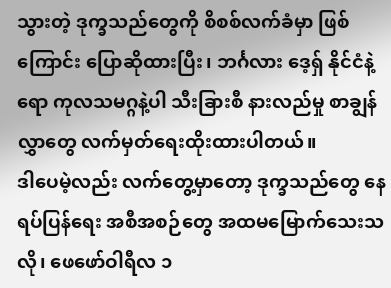သွားတဲ့ ဒုက္ခသည်တွေကို စိစစ်လက်ခံမှာ ဖြစ်ကြောင်း ပြောဆိုထားပြီး၊ ဘင်္ဂလား ဒေ့ရှ် နိုင်ငံနဲ့ရော ကုလသမဂ္ဂနဲ့ပါ သီးခြားစီ နားလည်မှု စာချွန်လွှာတွေ လက်မှတ်ရေးထိုးထားပါတယ်။
ဒါပေမဲ့လည်း လက်တွေ့မှာတော့ ဒုက္ခသည်တွေ နေရပ်ပြန်ရေး အစီအစဉ်တွေ အထမမြောက်သေးသလို၊ ဖေဖော်ဝါရီလ ၁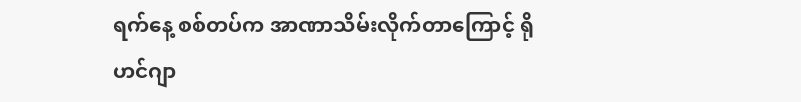ရက်နေ့ စစ်တပ်က အာဏာသိမ်းလိုက်တာကြောင့် ရိုဟင်ဂျာ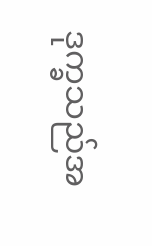ဒုက္ခသည်အ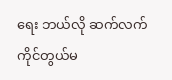ရေး ဘယ်လို ဆက်လက် ကိုင်တွယ်မ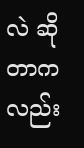လဲ ဆိုတာကလည်း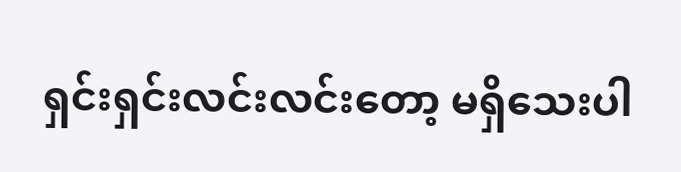ရှင်းရှင်းလင်းလင်းတော့ မရှိသေးပါ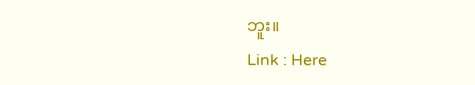ဘူး။
Link : Here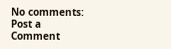No comments:
Post a Comment